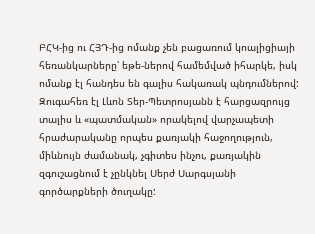ԲՀԿ-ից ու ՀՅԴ-ից ոմանք չեն բացառում կոալիցիայի հեռանկարները՝ եթե-ներով համեմված իհարկե, իսկ ոմանք էլ հանդես են գալիս հակառակ պնդումներով: Զուգահեռ էլ Լևոն Տեր-Պետրոսյանն է հարցազրույց տալիս և «պատմական» որակելով վարչապետի հրաժարականը որպես քառյակի հաջողություն, միևնույն ժամանակ, չգիտես ինչու, քառյակին զգուշացնում է չընկնել Սերժ Սարգսյանի գործարքների ծուղակը: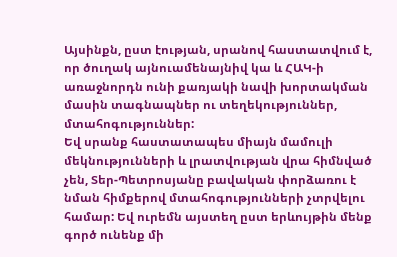Այսինքն, ըստ էության, սրանով հաստատվում է, որ ծուղակ այնուամենայնիվ կա և ՀԱԿ-ի առաջնորդն ունի քառյակի նավի խորտակման մասին տագնապներ ու տեղեկություններ, մտահոգություններ:
Եվ սրանք հաստատապես միայն մամուլի մեկնությունների և լրատվության վրա հիմնված չեն, Տեր-Պետրոսյանը բավական փորձառու է նման հիմքերով մտահոգությունների չտրվելու համար: Եվ ուրեմն այստեղ ըստ երևույթին մենք գործ ունենք մի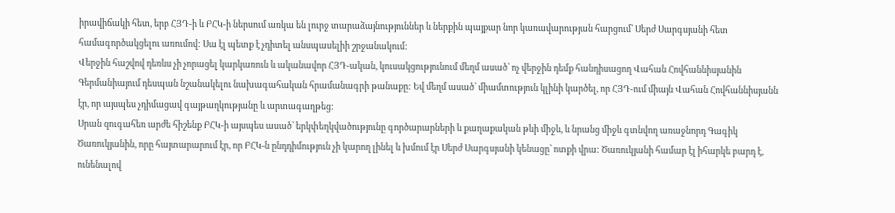իրավիճակի հետ, երբ ՀՅԴ-ի և ԲՀԿ-ի ներսում առկա են լուրջ տարաձայնություններ և ներքին պայքար նոր կառավարության հարցում՝ Սերժ Սարգսյանի հետ համագործակցելու առումով: Սա էլ պետք է չդիտել անսպասելիի շրջանակում:
Վերջին հաշվով դեռևս չի չորացել կարկառուն և ականավոր ՀՅԴ-ական, կուսակցությունում մեղմ ասած՝ ոչ վերջին դեմք հանդիսացող Վահան Հովհաննիսյանին Գերմանիայում դեսպան նշանակելու նախագահական հրամանագրի թանաքը: Եվ մեղմ ասած՝ միամտություն կլինի կարծել, որ ՀՅԴ-ում միայն Վահան Հովհաննիսյանն էր, որ այսպես չդիմացավ գայթաղկությանը և արտագաղթեց:
Սրան զուգահեռ արժե հիշենք ԲՀԿ-ի այսպես ասած՝ երկփեղկվածությունը գործարարների և քաղաքական թևի միջև, և նրանց միջև գտնվող առաջնորդ Գագիկ Ծառուկյանին, որը հայտարարում էր, որ ԲՀԿ-ն ընդդիմություն չի կարող լինել և խմում էր Սերժ Սարգսյանի կենացը՝ ոտքի վրա: Ծառուկյանի համար էլ իհարկե բարդ է, ունենալով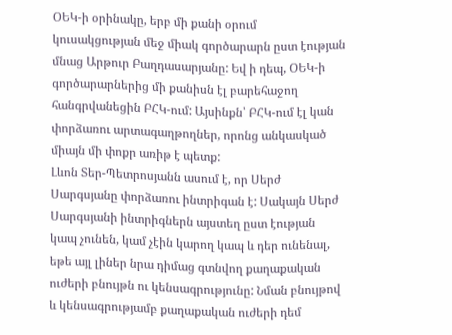ՕԵԿ-ի օրինակը, երբ մի քանի օրում կուսակցության մեջ միակ գործարարն ըստ էության մնաց Արթուր Բաղդասարյանը: Եվ ի դեպ, ՕԵԿ-ի գործարարներից մի քանիսն էլ բարեհաջող հանգրվանեցին ԲՀԿ-ում: Այսինքն՝ ԲՀԿ-ում էլ կան փորձառու արտագաղթողներ, որոնց անկասկած միայն մի փոքր առիթ է պետք:
Լևոն Տեր-Պետրոսյանն ասում է, որ Սերժ Սարգսյանը փորձառու ինտրիգան է: Սակայն Սերժ Սարգսյանի ինտրիգներն այստեղ ըստ էության կապ չունեն, կամ չէին կարող կապ և դեր ունենալ, եթե այլ լիներ նրա դիմաց գտնվող քաղաքական ուժերի բնույթն ու կենսագրությունը: Նման բնույթով և կենսագրությամբ քաղաքական ուժերի դեմ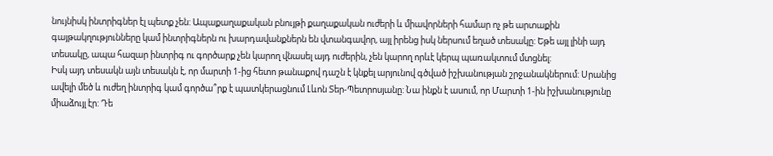նույնիսկ ինտրիգներ էլ պետք չեն: Ապաքաղաքական բնույթի քաղաքական ուժերի և միավորների համար ոչ թե արտաքին գայթակղությունները կամ ինտրիգներն ու խարդավանքներն են վտանգավոր, այլ իրենց իսկ ներսում եղած տեսակը: Եթե այլ լինի այդ տեսակը, ապա հազար ինտրիգ ու գործարք չեն կարող վնասել այդ ուժերին, չեն կարող որևէ կերպ պառակտում մտցնել:
Իսկ այդ տեսակն այն տեսակն է, որ մարտի 1-ից հետո թանաքով դաշն է կնքել արյունով գծված իշխանության շրջանակներում: Սրանից ավելի մեծ և ուժեղ ինտրիգ կամ գործա՞րք է պատկերացնում Լևոն Տեր-Պետրոսյանը: Նա ինքն է ասում, որ Մարտի 1-ին իշխանությունը միաձույլ էր: Դե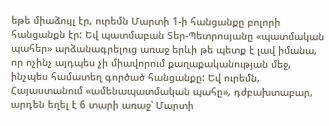եթե միաձույլ էր, ուրեմն Մարտի 1-ի հանցանքը բոլորի հանցանքն էր: Եվ պատմաբան Տեր-Պետրոսյանը «պատմական պահեր» արձանագրելուց առաջ երևի թե պետք է լավ իմանա, որ ոչինչ այդպես չի միավորում քաղաքականության մեջ, ինչպես համատեղ գործած հանցանքը: Եվ ուրեմն, Հայաստանում «ամենապատմական պահը», դժբախտաբար, արդեն եղել է 6 տարի առաջ՝ Մարտի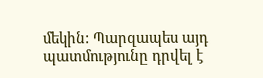մեկին: Պարզապես այդ պատմությունը դրվել է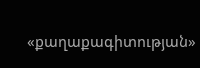«քաղաքագիտության»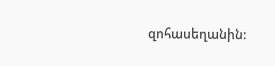զոհասեղանին: